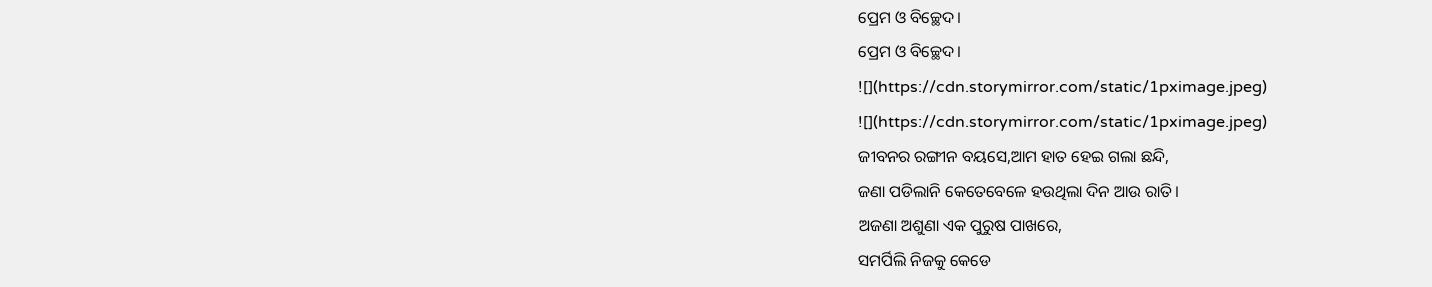ପ୍ରେମ ଓ ବିଚ୍ଛେଦ।
ପ୍ରେମ ଓ ବିଚ୍ଛେଦ।
![](https://cdn.storymirror.com/static/1pximage.jpeg)
![](https://cdn.storymirror.com/static/1pximage.jpeg)
ଜୀବନର ରଙ୍ଗୀନ ବୟସେ,ଆମ ହାତ ହେଇ ଗଲା ଛନ୍ଦି,
ଜଣା ପଡିଲାନି କେତେବେଳେ ହଉଥିଲା ଦିନ ଆଉ ରାତି।
ଅଜଣା ଅଶୁଣା ଏକ ପୁରୁଷ ପାଖରେ,
ସମର୍ପିଲି ନିଜକୁ କେଡେ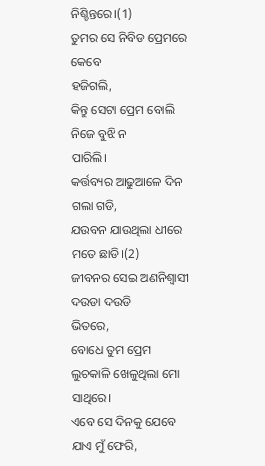ନିଶ୍ଚିନ୍ତରେ।(1)
ତୁମର ସେ ନିବିଡ ପ୍ରେମରେ କେବେ
ହଜିଗଲି,
କିନ୍ତୁ ସେଟା ପ୍ରେମ ବୋଲି ନିଜେ ବୁଝି ନ
ପାରିଲି।
କର୍ତ୍ତବ୍ୟର ଆଢୁଆଳେ ଦିନ ଗଲା ଗଡି,
ଯଉବନ ଯାଉଥିଲା ଧୀରେ ମତେ ଛାଡି।(2)
ଜୀବନର ସେଇ ଅଣନିଶ୍ୱାସୀ ଦଉଡା ଦଉଡି
ଭିତରେ,
ବୋଧେ ତୁମ ପ୍ରେମ ଲୁଚକାଳି ଖେଳୁଥିଲା ମୋ ସାଥିରେ।
ଏବେ ସେ ଦିନକୁ ଯେବେ ଯାଏ ମୁଁ ଫେରି,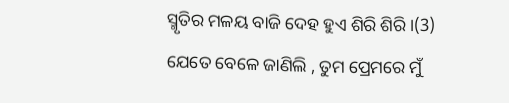ସ୍ମୃତିର ମଳୟ ବାଜି ଦେହ ହୁଏ ଶିରି ଶିରି।(3)
ଯେତେ ବେଳେ ଜାଣିଲି , ତୁମ ପ୍ରେମରେ ମୁଁ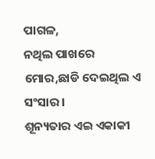ପାଗଳ,
ନଥିଲ ପାଖରେ ମୋର,ଛାଡି ଦେଇଥିଲ ଏ ସଂସାର।
ଶୂନ୍ୟତାର ଏଇ ଏକାକୀ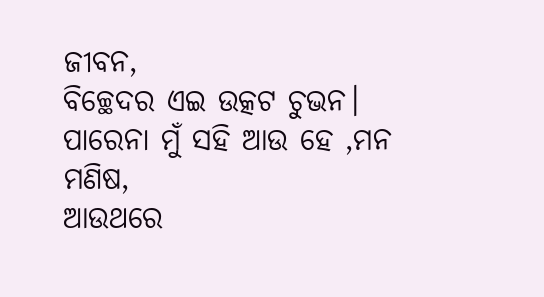ଜୀବନ,
ବିଚ୍ଛେଦର ଏଇ ଉତ୍କଟ ଚୁଭନ।
ପାରେନା ମୁଁ ସହି ଆଉ ହେ ,ମନ ମଣିଷ,
ଆଉଥରେ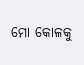ମୋ କୋଳକୁ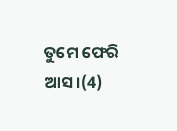ତୁମେ ଫେରି ଆସ।(4)